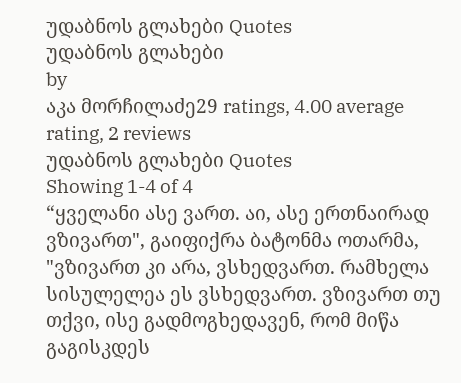უდაბნოს გლახები Quotes
უდაბნოს გლახები
by
აკა მორჩილაძე29 ratings, 4.00 average rating, 2 reviews
უდაბნოს გლახები Quotes
Showing 1-4 of 4
“ყველანი ასე ვართ. აი, ასე ერთნაირად ვზივართ", გაიფიქრა ბატონმა ოთარმა, "ვზივართ კი არა, ვსხედვართ. რამხელა სისულელეა ეს ვსხედვართ. ვზივართ თუ თქვი, ისე გადმოგხედავენ, რომ მიწა გაგისკდეს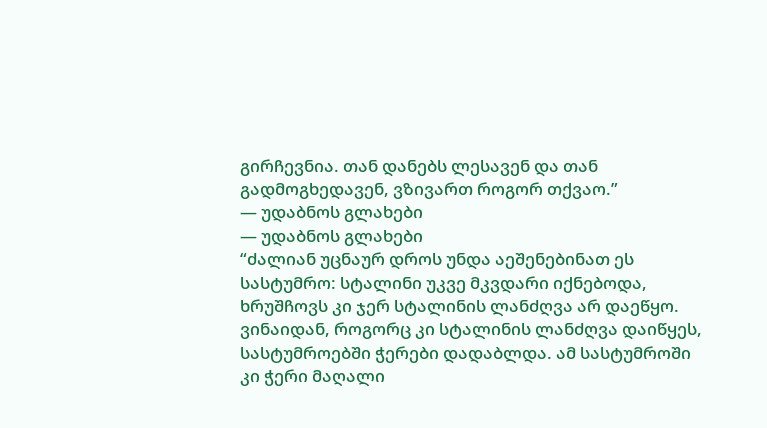გირჩევნია. თან დანებს ლესავენ და თან გადმოგხედავენ, ვზივართ როგორ თქვაო.”
― უდაბნოს გლახები
― უდაბნოს გლახები
“ძალიან უცნაურ დროს უნდა აეშენებინათ ეს სასტუმრო: სტალინი უკვე მკვდარი იქნებოდა, ხრუშჩოვს კი ჯერ სტალინის ლანძღვა არ დაეწყო. ვინაიდან, როგორც კი სტალინის ლანძღვა დაიწყეს, სასტუმროებში ჭერები დადაბლდა. ამ სასტუმროში კი ჭერი მაღალი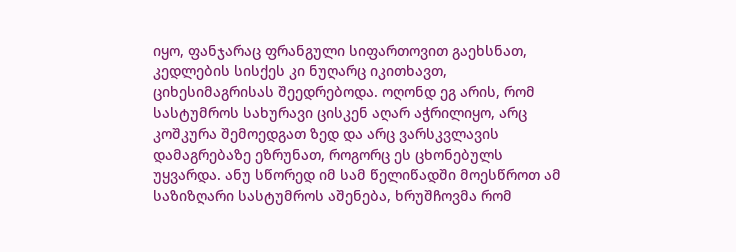იყო, ფანჯარაც ფრანგული სიფართოვით გაეხსნათ, კედლების სისქეს კი ნუღარც იკითხავთ, ციხესიმაგრისას შეედრებოდა. ოღონდ ეგ არის, რომ სასტუმროს სახურავი ცისკენ აღარ აჭრილიყო, არც კოშკურა შემოედგათ ზედ და არც ვარსკვლავის დამაგრებაზე ეზრუნათ, როგორც ეს ცხონებულს უყვარდა. ანუ სწორედ იმ სამ წელიწადში მოესწროთ ამ საზიზღარი სასტუმროს აშენება, ხრუშჩოვმა რომ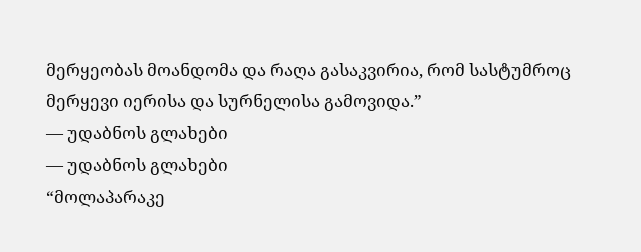მერყეობას მოანდომა და რაღა გასაკვირია, რომ სასტუმროც მერყევი იერისა და სურნელისა გამოვიდა.”
― უდაბნოს გლახები
― უდაბნოს გლახები
“მოლაპარაკე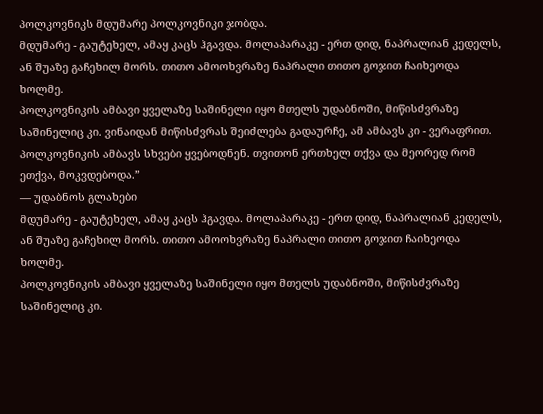პოლკოვნიკს მდუმარე პოლკოვნიკი ჯობდა.
მდუმარე - გაუტეხელ, ამაყ კაცს ჰგავდა. მოლაპარაკე - ერთ დიდ, ნაპრალიან კედელს, ან შუაზე გაჩეხილ მორს. თითო ამოოხვრაზე ნაპრალი თითო გოჯით ჩაიხეოდა ხოლმე.
პოლკოვნიკის ამბავი ყველაზე საშინელი იყო მთელს უდაბნოში, მიწისძვრაზე საშინელიც კი. ვინაიდან მიწისძვრას შეიძლება გადაურჩე, ამ ამბავს კი - ვერაფრით.
პოლკოვნიკის ამბავს სხვები ყვებოდნენ. თვითონ ერთხელ თქვა და მეორედ რომ ეთქვა, მოკვდებოდა.”
― უდაბნოს გლახები
მდუმარე - გაუტეხელ, ამაყ კაცს ჰგავდა. მოლაპარაკე - ერთ დიდ, ნაპრალიან კედელს, ან შუაზე გაჩეხილ მორს. თითო ამოოხვრაზე ნაპრალი თითო გოჯით ჩაიხეოდა ხოლმე.
პოლკოვნიკის ამბავი ყველაზე საშინელი იყო მთელს უდაბნოში, მიწისძვრაზე საშინელიც კი.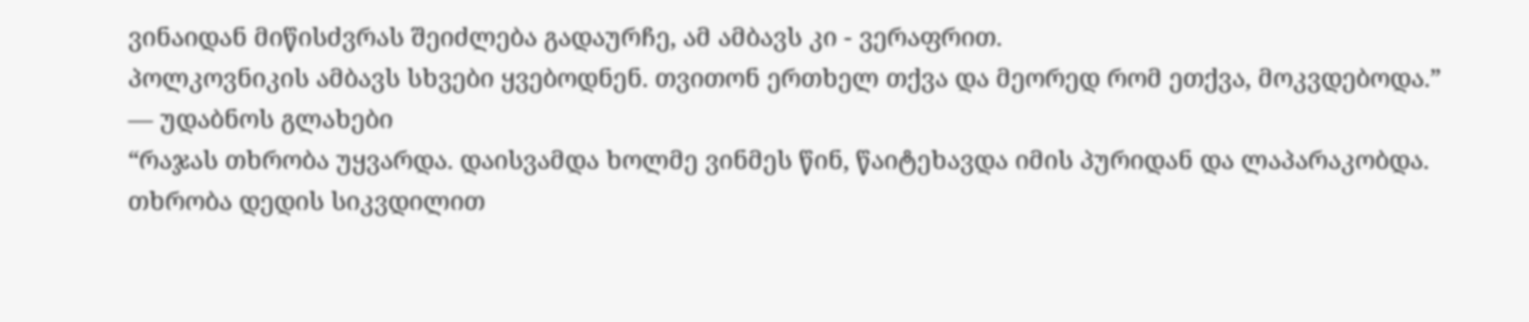ვინაიდან მიწისძვრას შეიძლება გადაურჩე, ამ ამბავს კი - ვერაფრით.
პოლკოვნიკის ამბავს სხვები ყვებოდნენ. თვითონ ერთხელ თქვა და მეორედ რომ ეთქვა, მოკვდებოდა.”
― უდაბნოს გლახები
“რაჯას თხრობა უყვარდა. დაისვამდა ხოლმე ვინმეს წინ, წაიტეხავდა იმის პურიდან და ლაპარაკობდა. თხრობა დედის სიკვდილით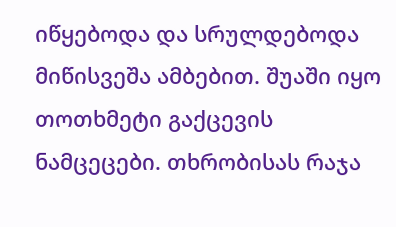იწყებოდა და სრულდებოდა მიწისვეშა ამბებით. შუაში იყო თოთხმეტი გაქცევის ნამცეცები. თხრობისას რაჯა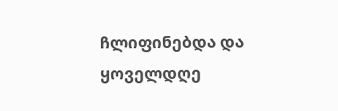ჩლიფინებდა და ყოველდღე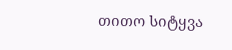თითო სიტყვა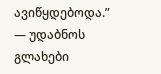ავიწყდებოდა.”
― უდაბნოს გლახები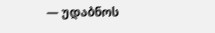― უდაბნოს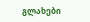გლახები